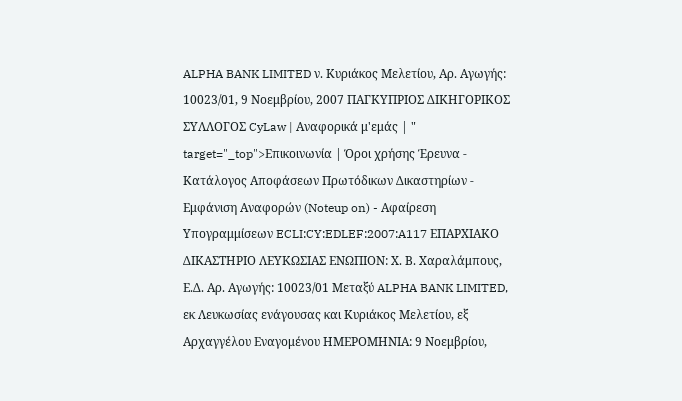ALPHA BANK LIMITED ν. Κυριάκος Μελετίου, Αρ. Αγωγής: 10023/01, 9 Νοεμβρίου, 2007 ΠΑΓΚΥΠΡΙΟΣ ΔΙΚΗΓΟΡΙΚΟΣ ΣΥΛΛΟΓΟΣ CyLaw | Αναφορικά μ'εμάς | " target="_top">Επικοινωνία | Όροι χρήσης Έρευνα - Κατάλογος Αποφάσεων Πρωτόδικων Δικαστηρίων - Εμφάνιση Αναφορών (Noteup on) - Αφαίρεση Υπογραμμίσεων ECLI:CY:EDLEF:2007:A117 ΕΠΑΡΧΙΑΚΟ ΔΙΚΑΣΤΗΡΙΟ ΛΕΥΚΩΣΙΑΣ ΕΝΩΠΙΟΝ: Χ. Β. Χαραλάμπους, Ε.Δ. Αρ. Αγωγής: 10023/01 Μεταξύ ALPHA BANK LIMITED, εκ Λευκωσίας ενάγουσας και Κυριάκος Μελετίου, εξ Αρχαγγέλου Εναγομένου ΗΜΕΡΟΜΗΝΙΑ: 9 Νοεμβρίου,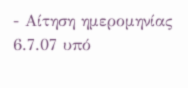- Αίτηση ημερομηνίας 6.7.07 υπό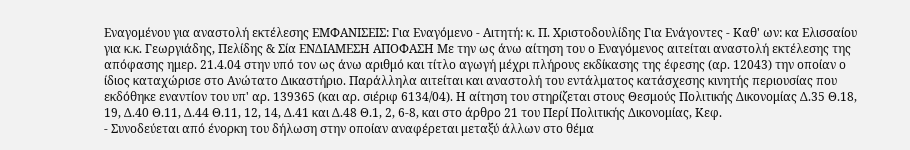Εναγομένου για αναστολή εκτέλεσης ΕΜΦΑΝΙΣΕΙΣ: Για Εναγόμενο - Αιτητή: κ. Π. Χριστοδουλίδης Για Ενάγοντες - Καθ' ων: κα Ελισσαίου για κ.κ. Γεωργιάδης, Πελίδης & Σία ΕΝΔΙΑΜΕΣΗ ΑΠΟΦΑΣΗ Με την ως άνω αίτηση του ο Εναγόμενος αιτείται αναστολή εκτέλεσης της απόφασης ημερ. 21.4.04 στην υπό τον ως άνω αριθμό και τίτλο αγωγή μέχρι πλήρους εκδίκασης της έφεσης (αρ. 12043) την οποίαν ο ίδιος καταχώρισε στο Ανώτατο Δικαστήριο. Παράλληλα αιτείται και αναστολή του εντάλματος κατάσχεσης κινητής περιουσίας που εκδόθηκε εναντίον του υπ' αρ. 139365 (και αρ. σιέριφ 6134/04). Η αίτηση του στηρίζεται στους Θεσμούς Πολιτικής Δικονομίας Δ.35 Θ.18, 19, Δ.40 Θ.11, Δ.44 Θ.11, 12, 14, Δ.41 και Δ.48 Θ.1, 2, 6-8, και στο άρθρο 21 του Περί Πολιτικής Δικονομίας, Κεφ.
- Συνοδεύεται από ένορκη του δήλωση στην οποίαν αναφέρεται μεταξύ άλλων στο θέμα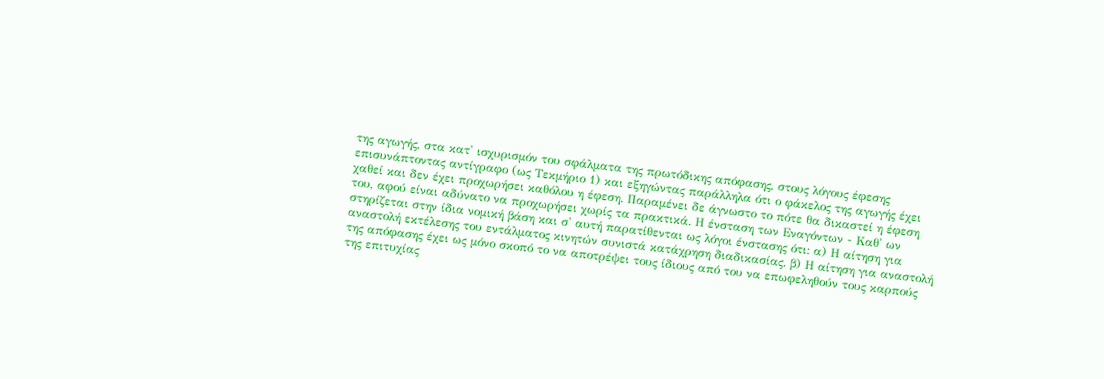της αγωγής, στα κατ' ισχυρισμόν του σφάλματα της πρωτόδικης απόφασης, στους λόγους έφεσης επισυνάπτοντας αντίγραφο (ως Τεκμήριο 1) και εξηγώντας παράλληλα ότι ο φάκελος της αγωγής έχει χαθεί και δεν έχει προχωρήσει καθόλου η έφεση. Παραμένει δε άγνωστο το πότε θα δικαστεί η έφεση του, αφού είναι αδύνατο να προχωρήσει χωρίς τα πρακτικά. Η ένσταση των Εναγόντων - Καθ' ων στηρίζεται στην ίδια νομική βάση και σ' αυτή παρατίθενται ως λόγοι ένστασης ότι: α) Η αίτηση για αναστολή εκτέλεσης του εντάλματος κινητών συνιστά κατάχρηση διαδικασίας. β) Η αίτηση για αναστολή της απόφασης έχει ως μόνο σκοπό το να αποτρέψει τους ίδιους από του να επωφεληθούν τους καρπούς της επιτυχίας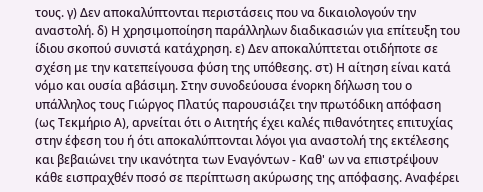τους. γ) Δεν αποκαλύπτονται περιστάσεις που να δικαιολογούν την αναστολή. δ) Η χρησιμοποίηση παράλληλων διαδικασιών για επίτευξη του ίδιου σκοπού συνιστά κατάχρηση. ε) Δεν αποκαλύπτεται οτιδήποτε σε σχέση με την κατεπείγουσα φύση της υπόθεσης. στ) Η αίτηση είναι κατά νόμο και ουσία αβάσιμη. Στην συνοδεύουσα ένορκη δήλωση του ο υπάλληλος τους Γιώργος Πλατύς παρουσιάζει την πρωτόδικη απόφαση (ως Τεκμήριο Α), αρνείται ότι ο Αιτητής έχει καλές πιθανότητες επιτυχίας στην έφεση του ή ότι αποκαλύπτονται λόγοι για αναστολή της εκτέλεσης και βεβαιώνει την ικανότητα των Εναγόντων - Καθ' ων να επιστρέψουν κάθε εισπραχθέν ποσό σε περίπτωση ακύρωσης της απόφασης. Αναφέρει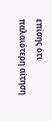επίσης ότι παλαιότερη αίτηση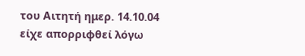του Αιτητή ημερ. 14.10.04 είχε απορριφθεί λόγω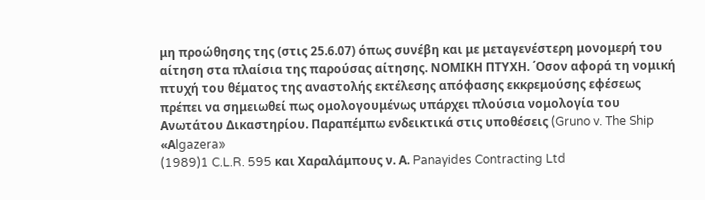μη προώθησης της (στις 25.6.07) όπως συνέβη και με μεταγενέστερη μονομερή του αίτηση στα πλαίσια της παρούσας αίτησης. ΝΟΜΙΚΗ ΠΤΥΧΗ. ΄Οσον αφορά τη νομική πτυχή του θέματος της αναστολής εκτέλεσης απόφασης εκκρεμούσης εφέσεως πρέπει να σημειωθεί πως ομολογουμένως υπάρχει πλούσια νομολογία του Ανωτάτου Δικαστηρίου. Παραπέμπω ενδεικτικά στις υποθέσεις (Gruno v. The Ship «Αlgazera»
(1989)1 C.L.R. 595 και Χαραλάμπους ν. Α. Panayides Contracting Ltd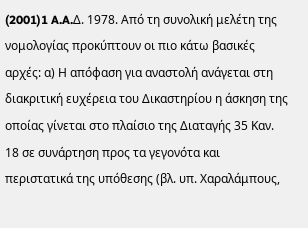(2001)1 A.A.Δ. 1978. Από τη συνολική μελέτη της νομολογίας προκύπτουν οι πιο κάτω βασικές αρχές: α) Η απόφαση για αναστολή ανάγεται στη διακριτική ευχέρεια του Δικαστηρίου η άσκηση της οποίας γίνεται στο πλαίσιο της Διαταγής 35 Καν. 18 σε συνάρτηση προς τα γεγονότα και περιστατικά της υπόθεσης (βλ. υπ. Χαραλάμπους,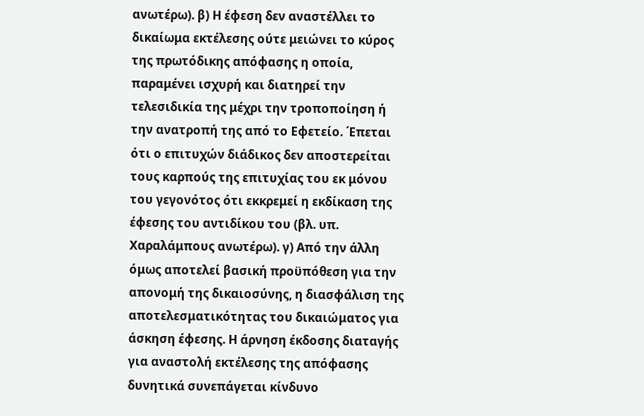ανωτέρω). β) Η έφεση δεν αναστέλλει το δικαίωμα εκτέλεσης ούτε μειώνει το κύρος της πρωτόδικης απόφασης η οποία, παραμένει ισχυρή και διατηρεί την τελεσιδικία της μέχρι την τροποποίηση ή την ανατροπή της από το Εφετείο. ΄Επεται ότι ο επιτυχών διάδικος δεν αποστερείται τους καρπούς της επιτυχίας του εκ μόνου του γεγονότος ότι εκκρεμεί η εκδίκαση της έφεσης του αντιδίκου του (βλ. υπ. Χαραλάμπους ανωτέρω). γ) Από την άλλη όμως αποτελεί βασική προϋπόθεση για την απονομή της δικαιοσύνης, η διασφάλιση της αποτελεσματικότητας του δικαιώματος για άσκηση έφεσης. Η άρνηση έκδοσης διαταγής για αναστολή εκτέλεσης της απόφασης δυνητικά συνεπάγεται κίνδυνο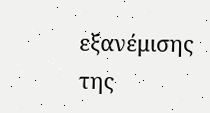εξανέμισης της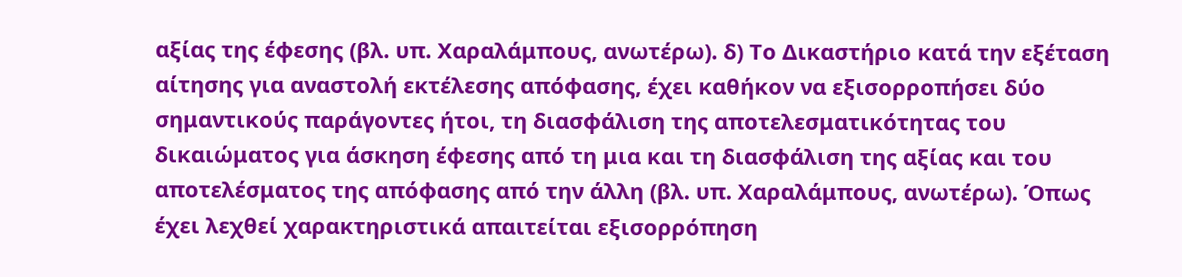αξίας της έφεσης (βλ. υπ. Χαραλάμπους, ανωτέρω). δ) Το Δικαστήριο κατά την εξέταση αίτησης για αναστολή εκτέλεσης απόφασης, έχει καθήκον να εξισορροπήσει δύο σημαντικούς παράγοντες ήτοι, τη διασφάλιση της αποτελεσματικότητας του δικαιώματος για άσκηση έφεσης από τη μια και τη διασφάλιση της αξίας και του αποτελέσματος της απόφασης από την άλλη (βλ. υπ. Χαραλάμπους, ανωτέρω). Όπως έχει λεχθεί χαρακτηριστικά απαιτείται εξισορρόπηση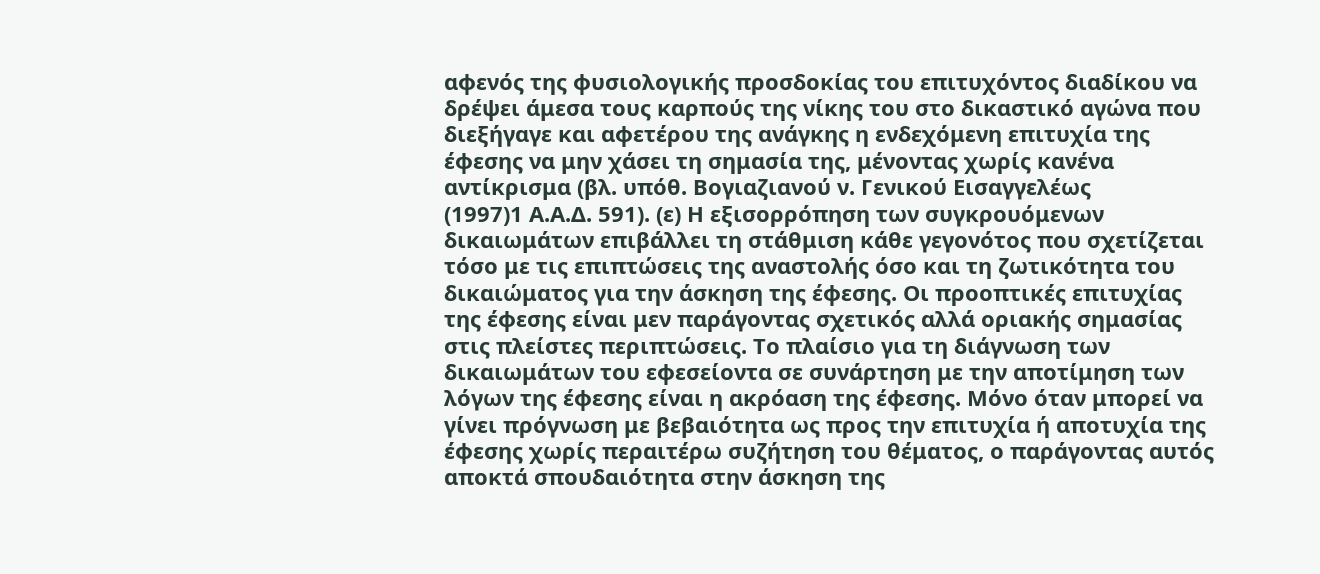αφενός της φυσιολογικής προσδοκίας του επιτυχόντος διαδίκου να δρέψει άμεσα τους καρπούς της νίκης του στο δικαστικό αγώνα που διεξήγαγε και αφετέρου της ανάγκης η ενδεχόμενη επιτυχία της έφεσης να μην χάσει τη σημασία της, μένοντας χωρίς κανένα αντίκρισμα (βλ. υπόθ. Βογιαζιανού ν. Γενικού Εισαγγελέως
(1997)1 Α.Α.Δ. 591). (ε) Η εξισορρόπηση των συγκρουόμενων δικαιωμάτων επιβάλλει τη στάθμιση κάθε γεγονότος που σχετίζεται τόσο με τις επιπτώσεις της αναστολής όσο και τη ζωτικότητα του δικαιώματος για την άσκηση της έφεσης. Οι προοπτικές επιτυχίας της έφεσης είναι μεν παράγοντας σχετικός αλλά οριακής σημασίας στις πλείστες περιπτώσεις. Το πλαίσιο για τη διάγνωση των δικαιωμάτων του εφεσείοντα σε συνάρτηση με την αποτίμηση των λόγων της έφεσης είναι η ακρόαση της έφεσης. Μόνο όταν μπορεί να γίνει πρόγνωση με βεβαιότητα ως προς την επιτυχία ή αποτυχία της έφεσης χωρίς περαιτέρω συζήτηση του θέματος, ο παράγοντας αυτός αποκτά σπουδαιότητα στην άσκηση της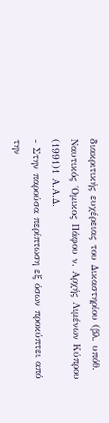διακριτικής ευχέρειας του Δικαστηρίου (βλ. υπόθ. Ναυτικός ΄Ομικος Πάφου ν. Αρχής Λιμένων Κύπρου
(1991)1 Α.Α.Δ.
- Στην παρούσα περίπτωση εξ όσων προκύπτει από την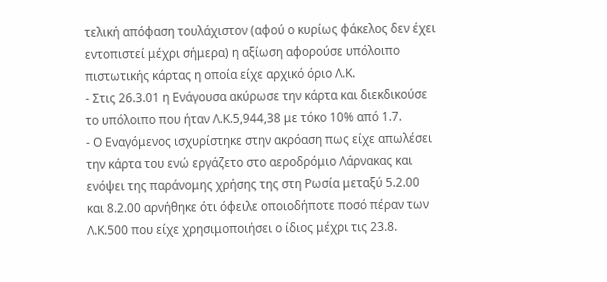τελική απόφαση τουλάχιστον (αφού ο κυρίως φάκελος δεν έχει εντοπιστεί μέχρι σήμερα) η αξίωση αφορούσε υπόλοιπο πιστωτικής κάρτας η οποία είχε αρχικό όριο Λ.Κ.
- Στις 26.3.01 η Ενάγουσα ακύρωσε την κάρτα και διεκδικούσε το υπόλοιπο που ήταν Λ.Κ.5,944,38 με τόκο 10% από 1.7.
- Ο Εναγόμενος ισχυρίστηκε στην ακρόαση πως είχε απωλέσει την κάρτα του ενώ εργάζετο στο αεροδρόμιο Λάρνακας και ενόψει της παράνομης χρήσης της στη Ρωσία μεταξύ 5.2.00 και 8.2.00 αρνήθηκε ότι όφειλε οποιοδήποτε ποσό πέραν των Λ.Κ.500 που είχε χρησιμοποιήσει ο ίδιος μέχρι τις 23.8.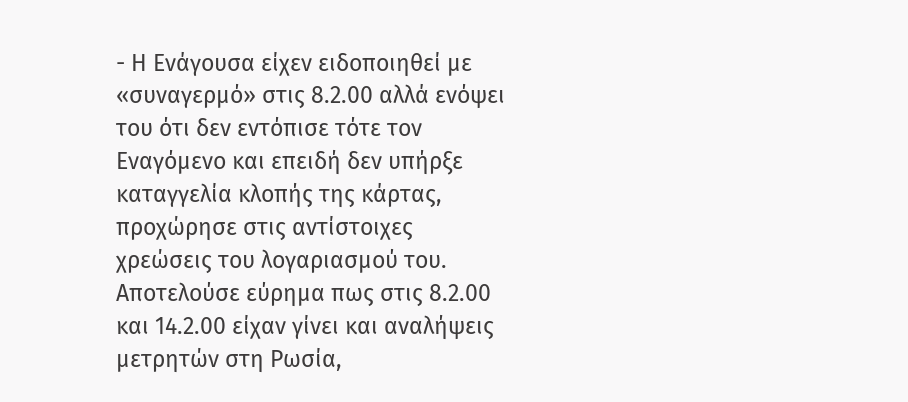- Η Ενάγουσα είχεν ειδοποιηθεί με «συναγερμό» στις 8.2.00 αλλά ενόψει του ότι δεν εντόπισε τότε τον Εναγόμενο και επειδή δεν υπήρξε καταγγελία κλοπής της κάρτας, προχώρησε στις αντίστοιχες χρεώσεις του λογαριασμού του. Αποτελούσε εύρημα πως στις 8.2.00 και 14.2.00 είχαν γίνει και αναλήψεις μετρητών στη Ρωσία,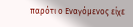παρότι ο Εναγόμενος είχε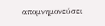απομνημονεύσει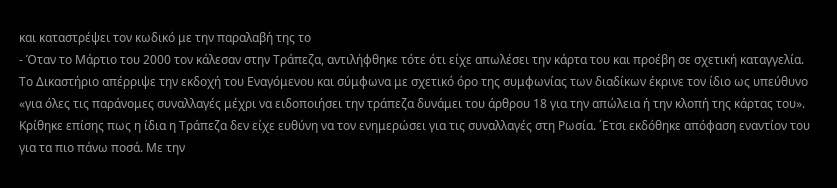και καταστρέψει τον κωδικό με την παραλαβή της το
- Όταν το Μάρτιο του 2000 τον κάλεσαν στην Τράπεζα, αντιλήφθηκε τότε ότι είχε απωλέσει την κάρτα του και προέβη σε σχετική καταγγελία. Το Δικαστήριο απέρριψε την εκδοχή του Εναγόμενου και σύμφωνα με σχετικό όρο της συμφωνίας των διαδίκων έκρινε τον ίδιο ως υπεύθυνο «για όλες τις παράνομες συναλλαγές μέχρι να ειδοποιήσει την τράπεζα δυνάμει του άρθρου 18 για την απώλεια ή την κλοπή της κάρτας του». Κρίθηκε επίσης πως η ίδια η Τράπεζα δεν είχε ευθύνη να τον ενημερώσει για τις συναλλαγές στη Ρωσία. ΄Ετσι εκδόθηκε απόφαση εναντίον του για τα πιο πάνω ποσά. Με την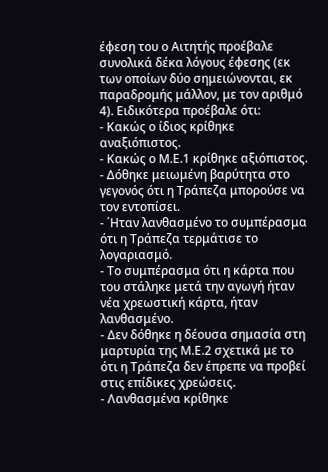έφεση του ο Αιτητής προέβαλε συνολικά δέκα λόγους έφεσης (εκ των οποίων δύο σημειώνονται, εκ παραδρομής μάλλον, με τον αριθμό 4). Ειδικότερα προέβαλε ότι:
- Κακώς ο ίδιος κρίθηκε αναξιόπιστος.
- Κακώς ο Μ.Ε.1 κρίθηκε αξιόπιστος.
- Δόθηκε μειωμένη βαρύτητα στο γεγονός ότι η Τράπεζα μπορούσε να τον εντοπίσει.
- ΄Ηταν λανθασμένο το συμπέρασμα ότι η Τράπεζα τερμάτισε το λογαριασμό.
- Το συμπέρασμα ότι η κάρτα που του στάληκε μετά την αγωγή ήταν νέα χρεωστική κάρτα, ήταν λανθασμένο.
- Δεν δόθηκε η δέουσα σημασία στη μαρτυρία της Μ.Ε.2 σχετικά με το ότι η Τράπεζα δεν έπρεπε να προβεί στις επίδικες χρεώσεις.
- Λανθασμένα κρίθηκε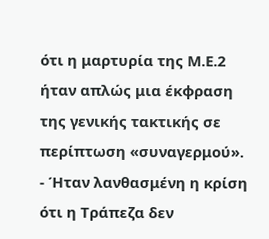ότι η μαρτυρία της Μ.Ε.2 ήταν απλώς μια έκφραση της γενικής τακτικής σε περίπτωση «συναγερμού».
- Ήταν λανθασμένη η κρίση ότι η Τράπεζα δεν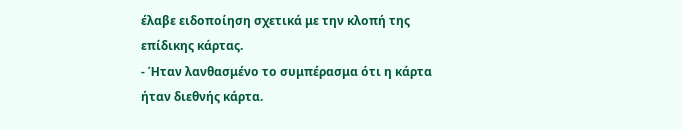έλαβε ειδοποίηση σχετικά με την κλοπή της επίδικης κάρτας.
- Ήταν λανθασμένο το συμπέρασμα ότι η κάρτα ήταν διεθνής κάρτα.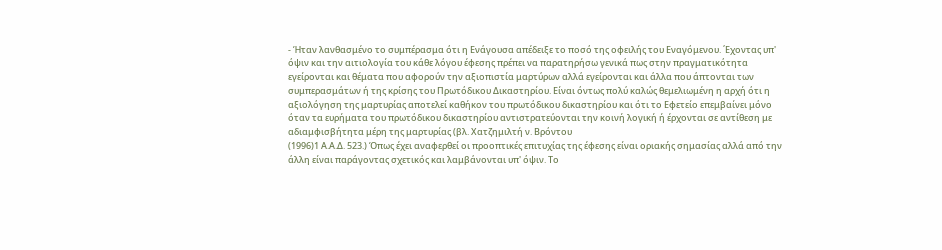- Ήταν λανθασμένο το συμπέρασμα ότι η Ενάγουσα απέδειξε το ποσό της οφειλής του Εναγόμενου. ΄Εχοντας υπ' όψιν και την αιτιολογία του κάθε λόγου έφεσης πρέπει να παρατηρήσω γενικά πως στην πραγματικότητα εγείρονται και θέματα που αφορούν την αξιοπιστία μαρτύρων αλλά εγείρονται και άλλα που άπτονται των συμπερασμάτων ή της κρίσης του Πρωτόδικου Δικαστηρίου. Είναι όντως πολύ καλώς θεμελιωμένη η αρχή ότι η αξιολόγηση της μαρτυρίας αποτελεί καθήκον του πρωτόδικου δικαστηρίου και ότι το Εφετείο επεμβαίνει μόνο όταν τα ευρήματα του πρωτόδικου δικαστηρίου αντιστρατεύονται την κοινή λογική ή έρχονται σε αντίθεση με αδιαμφισβήτητα μέρη της μαρτυρίας (βλ. Χατζημιλτή ν. Βρόντου
(1996)1 Α.Α.Δ. 523.) Όπως έχει αναφερθεί οι προοπτικές επιτυχίας της έφεσης είναι οριακής σημασίας αλλά από την άλλη είναι παράγοντας σχετικός και λαμβάνονται υπ' όψιν. Το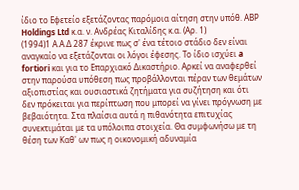ίδιο το Εφετείο εξετάζοντας παρόμοια αίτηση στην υπόθ. ΑΒΡ Holdings Ltd κ.α. ν. Ανδρέας Κιταλίδης κ.α. (Αρ. 1)
(1994)1 Α.Α.Δ 287 έκρινε πως σ' ένα τέτοιο στάδιο δεν είναι αναγκαίο να εξετάζονται οι λόγοι έφεσης. Το ίδιο ισχύει a fortiori και για το Επαρχιακό Δικαστήριο. Αρκεί να αναφερθεί στην παρούσα υπόθεση πως προβάλλονται πέραν των θεμάτων αξιοπιστίας και ουσιαστικά ζητήματα για συζήτηση και ότι δεν πρόκειται για περίπτωση που μπορεί να γίνει πρόγνωση με βεβαιότητα. Στα πλαίσια αυτά η πιθανότητα επιτυχίας συνεκτιμάται με τα υπόλοιπα στοιχεία. Θα συμφωνήσω με τη θέση των Καθ' ων πως η οικονομική αδυναμία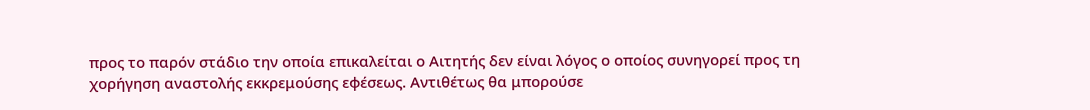προς το παρόν στάδιο την οποία επικαλείται ο Αιτητής δεν είναι λόγος ο οποίος συνηγορεί προς τη χορήγηση αναστολής εκκρεμούσης εφέσεως. Αντιθέτως θα μπορούσε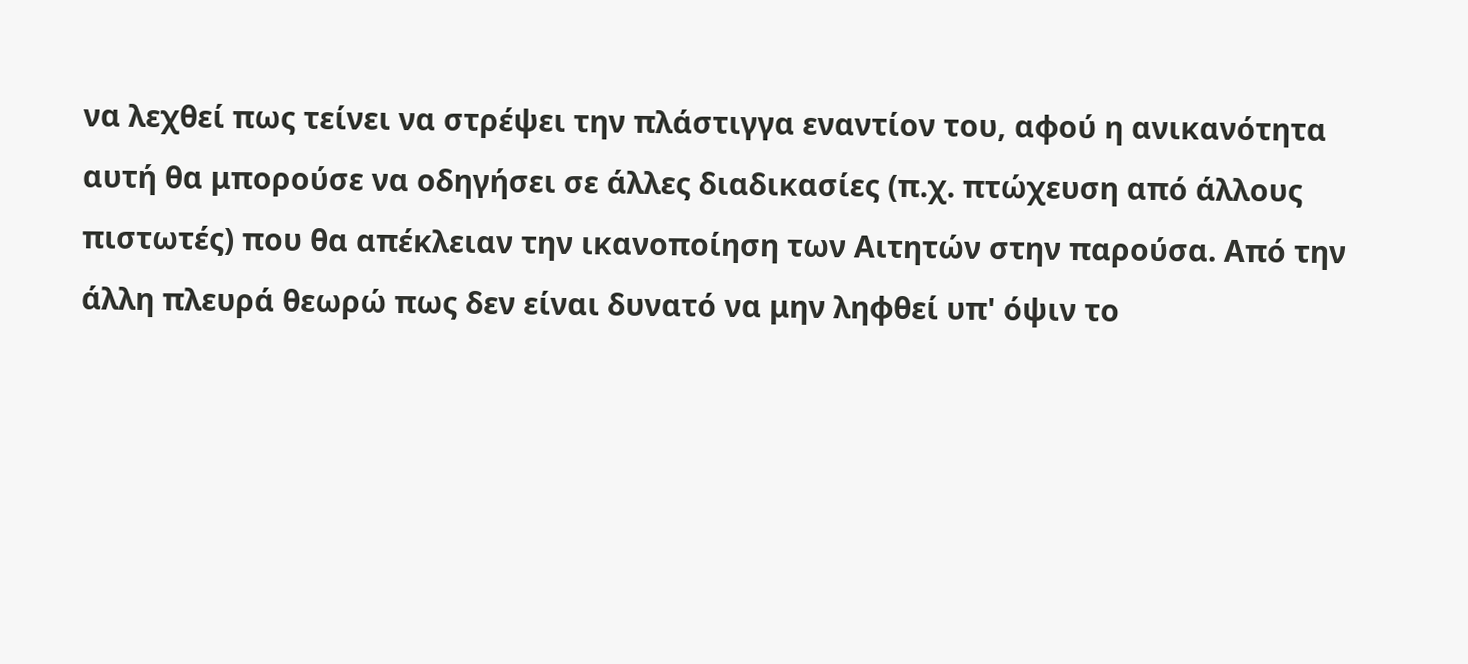να λεχθεί πως τείνει να στρέψει την πλάστιγγα εναντίον του, αφού η ανικανότητα αυτή θα μπορούσε να οδηγήσει σε άλλες διαδικασίες (π.χ. πτώχευση από άλλους πιστωτές) που θα απέκλειαν την ικανοποίηση των Αιτητών στην παρούσα. Από την άλλη πλευρά θεωρώ πως δεν είναι δυνατό να μην ληφθεί υπ' όψιν το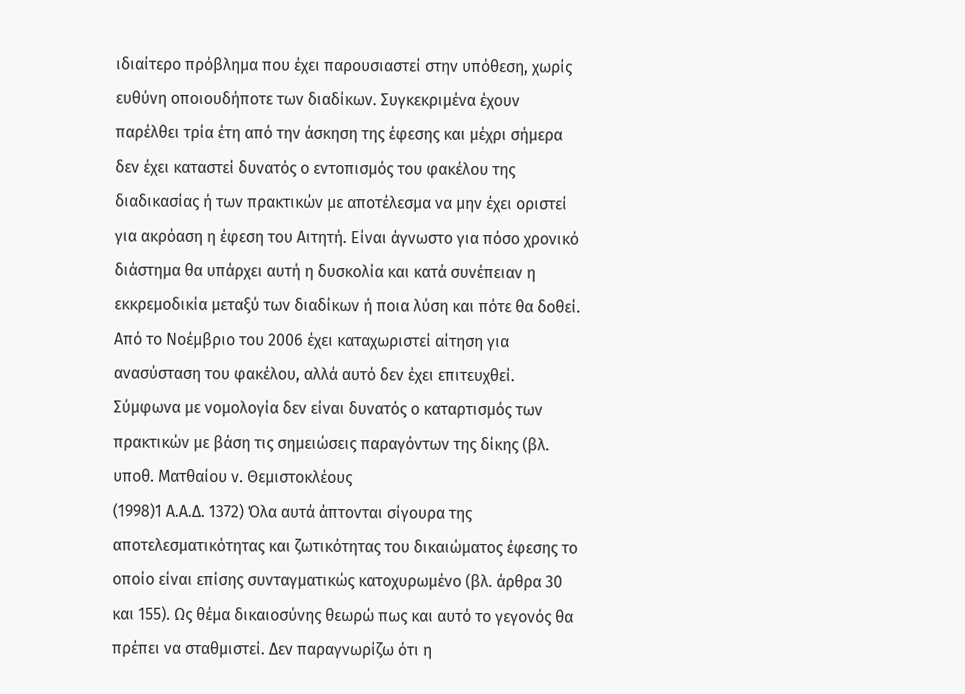ιδιαίτερο πρόβλημα που έχει παρουσιαστεί στην υπόθεση, χωρίς ευθύνη οποιουδήποτε των διαδίκων. Συγκεκριμένα έχουν παρέλθει τρία έτη από την άσκηση της έφεσης και μέχρι σήμερα δεν έχει καταστεί δυνατός ο εντοπισμός του φακέλου της διαδικασίας ή των πρακτικών με αποτέλεσμα να μην έχει οριστεί για ακρόαση η έφεση του Αιτητή. Είναι άγνωστο για πόσο χρονικό διάστημα θα υπάρχει αυτή η δυσκολία και κατά συνέπειαν η εκκρεμοδικία μεταξύ των διαδίκων ή ποια λύση και πότε θα δοθεί. Από το Νοέμβριο του 2006 έχει καταχωριστεί αίτηση για ανασύσταση του φακέλου, αλλά αυτό δεν έχει επιτευχθεί. Σύμφωνα με νομολογία δεν είναι δυνατός ο καταρτισμός των πρακτικών με βάση τις σημειώσεις παραγόντων της δίκης (βλ. υποθ. Ματθαίου ν. Θεμιστοκλέους
(1998)1 Α.Α.Δ. 1372) Όλα αυτά άπτονται σίγουρα της αποτελεσματικότητας και ζωτικότητας του δικαιώματος έφεσης το οποίο είναι επίσης συνταγματικώς κατοχυρωμένο (βλ. άρθρα 30 και 155). Ως θέμα δικαιοσύνης θεωρώ πως και αυτό το γεγονός θα πρέπει να σταθμιστεί. Δεν παραγνωρίζω ότι η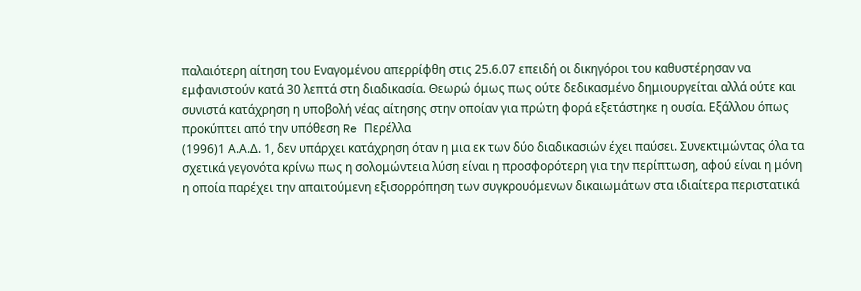παλαιότερη αίτηση του Εναγομένου απερρίφθη στις 25.6.07 επειδή οι δικηγόροι του καθυστέρησαν να εμφανιστούν κατά 30 λεπτά στη διαδικασία. Θεωρώ όμως πως ούτε δεδικασμένο δημιουργείται αλλά ούτε και συνιστά κατάχρηση η υποβολή νέας αίτησης στην οποίαν για πρώτη φορά εξετάστηκε η ουσία. Εξάλλου όπως προκύπτει από την υπόθεση Re Περέλλα
(1996)1 Α.Α.Δ. 1, δεν υπάρχει κατάχρηση όταν η μια εκ των δύο διαδικασιών έχει παύσει. Συνεκτιμώντας όλα τα σχετικά γεγονότα κρίνω πως η σολομώντεια λύση είναι η προσφορότερη για την περίπτωση, αφού είναι η μόνη η οποία παρέχει την απαιτούμενη εξισορρόπηση των συγκρουόμενων δικαιωμάτων στα ιδιαίτερα περιστατικά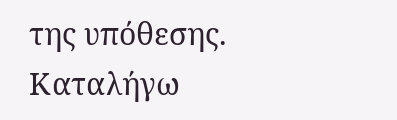της υπόθεσης. Καταλήγω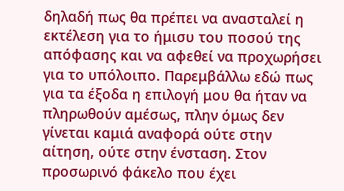δηλαδή πως θα πρέπει να ανασταλεί η εκτέλεση για το ήμισυ του ποσού της απόφασης και να αφεθεί να προχωρήσει για το υπόλοιπο. Παρεμβάλλω εδώ πως για τα έξοδα η επιλογή μου θα ήταν να πληρωθούν αμέσως, πλην όμως δεν γίνεται καμιά αναφορά ούτε στην αίτηση, ούτε στην ένσταση. Στον προσωρινό φάκελο που έχει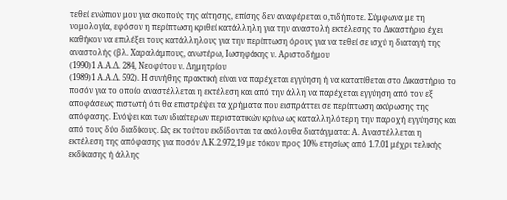τεθεί ενώπιον μου για σκοπούς της αίτησης, επίσης δεν αναφέρεται ο,τιδήποτε. Σύμφωνα με τη νομολογία, εφόσον η περίπτωση κριθεί κατάλληλη για την αναστολή εκτέλεσης το Δικαστήριο έχει καθήκον να επιλέξει τους κατάλληλους για την περίπτωση όρους για να τεθεί σε ισχύ η διαταγή της αναστολής (βλ. Χαραλάμπους, ανωτέρω, Ιωσηφάκης ν. Αριστοδήμου
(1990)1 Α.Α.Δ. 284, Νεοφύτου ν. Δημητρίου
(1989)1 Α.Α.Δ. 592). Η συνήθης πρακτική είναι να παρέχεται εγγύηση ή να κατατίθεται στο Δικαστήριο το ποσόν για το οποίο αναστέλλεται η εκτέλεση και από την άλλη να παρέχεται εγγύηση από τον εξ αποφάσεως πιστωτή ότι θα επιστρέψει τα χρήματα που εισπράττει σε περίπτωση ακύρωσης της απόφασης. Ενόψει και των ιδιαίτερων περιστατικών κρίνω ως καταλληλότερη την παροχή εγγύησης και από τους δύο διαδίκους. Ως εκ τούτου εκδίδονται τα ακόλουθα διατάγματα: Α. Αναστέλλεται η εκτέλεση της απόφασης για ποσόν Λ.Κ.2.972,19 με τόκον προς 10% ετησίως από 1.7.01 μέχρι τελικής εκδίκασης ή άλλης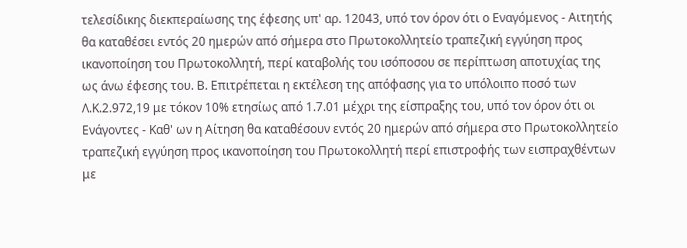τελεσίδικης διεκπεραίωσης της έφεσης υπ' αρ. 12043, υπό τον όρον ότι ο Εναγόμενος - Αιτητής θα καταθέσει εντός 20 ημερών από σήμερα στο Πρωτοκολλητείο τραπεζική εγγύηση προς ικανοποίηση του Πρωτοκολλητή, περί καταβολής του ισόποσου σε περίπτωση αποτυχίας της ως άνω έφεσης του. Β. Επιτρέπεται η εκτέλεση της απόφασης για το υπόλοιπο ποσό των Λ.Κ.2.972,19 με τόκον 10% ετησίως από 1.7.01 μέχρι της είσπραξης του, υπό τον όρον ότι οι Ενάγοντες - Καθ' ων η Αίτηση θα καταθέσουν εντός 20 ημερών από σήμερα στο Πρωτοκολλητείο τραπεζική εγγύηση προς ικανοποίηση του Πρωτοκολλητή περί επιστροφής των εισπραχθέντων με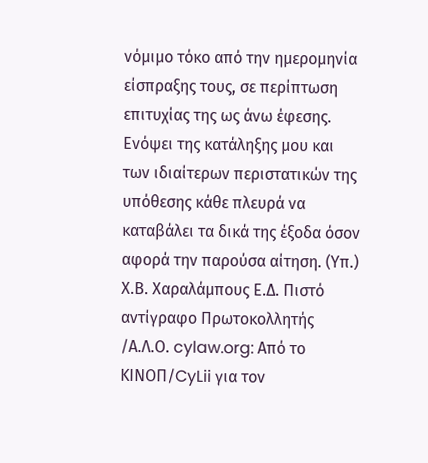νόμιμο τόκο από την ημερομηνία είσπραξης τους, σε περίπτωση επιτυχίας της ως άνω έφεσης. Ενόψει της κατάληξης μου και των ιδιαίτερων περιστατικών της υπόθεσης κάθε πλευρά να καταβάλει τα δικά της έξοδα όσον αφορά την παρούσα αίτηση. (Υπ.) Χ.Β. Χαραλάμπους Ε.Δ. Πιστό αντίγραφο Πρωτοκολλητής /Α.Λ.Ο. cylaw.org: Από το ΚΙΝOΠ/CyLii για τον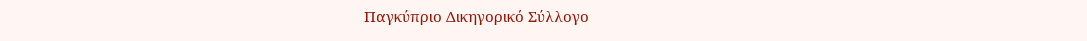Παγκύπριο Δικηγορικό Σύλλογο